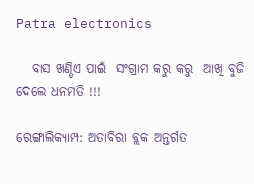Patra electronics

   ବାସ ଖଣ୍ଡିଏ ପାଇଁ  ସଂଗ୍ରାମ କରୁ କରୁ  ଆଖି ବୁଜି ଦେଲେ ଧନମତି !!!

ରେଙ୍ଗାଲିକ୍ୟାମ୍ପ: ଅତାବିରା ବ୍ଲକ ଅନ୍ତର୍ଗତ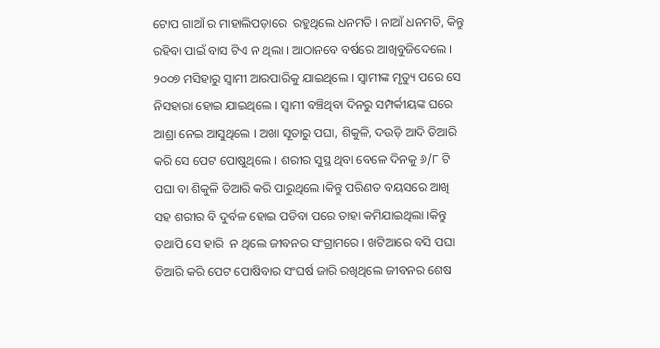ଟୋପ ଗାଆଁ ର ମାହାଲିପଡ଼ାରେ  ରହୁଥିଲେ ଧନମତି । ନାଆଁ ଧନମତି, କିନ୍ତୁ ରହିବା ପାଇଁ ବାସ ଟିଏ ନ ଥିଲା । ଆଠାନବେ ବର୍ଷରେ ଆଖିବୁଜିଦେଲେ । ୨୦୦୭ ମସିହାରୁ ସ୍ଵାମୀ ଆରପାରିକୁ ଯାଇଥିଲେ । ସ୍ବାମୀଙ୍କ ମୃତ୍ୟୁ ପରେ ସେ ନିସହାରା ହୋଇ ଯାଇଥିଲେ । ସ୍ବାମୀ ବଞ୍ଚିଥିବା ଦିନରୁ ସମ୍ପର୍କୀୟଙ୍କ ଘରେ ଆଶ୍ରା ନେଇ ଆସୁଥିଲେ । ଅଖା ସୂତାରୁ ପଘା, ଶିକୁଳି, ଦଉଡ଼ି ଆଦି ତିଆରି କରି ସେ ପେଟ ପୋଷୁଥିଲେ । ଶରୀର ସୁସ୍ଥ ଥିବା ବେଳେ ଦିନକୁ ୬/୮ ଟି ପଘା ବା ଶିକୁଳି ତିଆରି କରି ପାରୁଥିଲେ ।କିନ୍ତୁ ପରିଣତ ବୟସରେ ଆଖି ସହ ଶରୀର ବି ଦୁର୍ବଳ ହୋଇ ପଡିବା ପରେ ତାହା କମିଯାଇଥିଲା ।କିନ୍ତୁ ତଥାପି ସେ ହାରି  ନ ଥିଲେ ଜୀବନର ସଂଗ୍ରାମରେ । ଖଟିଆରେ ବସି ପଘା ତିଆରି କରି ପେଟ ପୋଷିବାର ସଂଘର୍ଷ ଜାରି ରଖିଥିଲେ ଜୀବନର ଶେଷ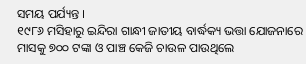ସମୟ ପର୍ଯ୍ୟନ୍ତ ।
୧୯୮୬ ମସିହାରୁ ଇନ୍ଦିରା ଗାନ୍ଧୀ ଜାତୀୟ ବାର୍ଦ୍ଧକ୍ୟ ଭତ୍ତା ଯୋଜନାରେ ମାସକୁ ୭୦୦ ଟଙ୍କା ଓ ପାଞ୍ଚ କେଜି ଚାଉଳ ପାଉଥିଲେ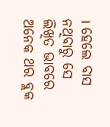। ହେଲେ ବାସ ନଥିବାରୁ ସେ ଲିଖିତ ଭାବରେ ଅନେକ ଥର ବ୍ଲକ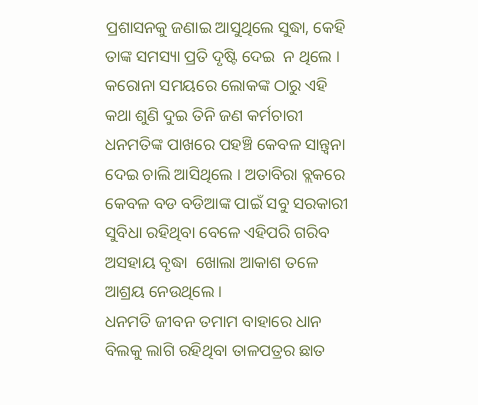ପ୍ରଶାସନକୁ ଜଣାଇ ଆସୁଥିଲେ ସୁଦ୍ଧା, କେହି ତାଙ୍କ ସମସ୍ୟା ପ୍ରତି ଦୃଷ୍ଟି ଦେଇ  ନ ଥିଲେ । କରୋନା ସମୟରେ ଲୋକଙ୍କ ଠାରୁ ଏହି କଥା ଶୁଣି ଦୁଇ ତିନି ଜଣ କର୍ମଚାରୀ ଧନମତିଙ୍କ ପାଖରେ ପହଞ୍ଚି କେବଳ ସାନ୍ତ୍ବନା ଦେଇ ଚାଲି ଆସିଥିଲେ । ଅତାବିରା ବ୍ଲକରେ କେବଳ ବଡ ବଡିଆଙ୍କ ପାଇଁ ସବୁ ସରକାରୀ ସୁବିଧା ରହିଥିବା ବେଳେ ଏହିପରି ଗରିବ ଅସହାୟ ବୃଦ୍ଧା  ଖୋଲା ଆକାଶ ତଳେ ଆଶ୍ରୟ ନେଉଥିଲେ ।
ଧନମତି ଜୀବନ ତମାମ ବାହାରେ ଧାନ ବିଲକୁ ଲାଗି ରହିଥିବା ତାଳପତ୍ରର ଛାତ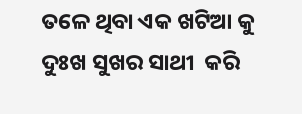ତଳେ ଥିବା ଏକ ଖଟିଆ କୁ  ଦୁଃଖ ସୁଖର ସାଥୀ  କରି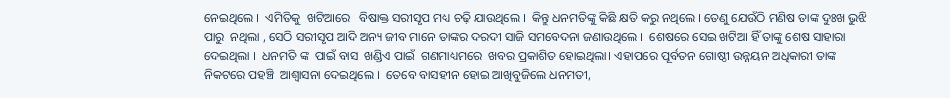ନେଇଥିଲେ ।  ଏମିତିକୁ  ଖଟିଆରେ   ବିଷାକ୍ତ ସରୀସୃପ ମଧ୍ୟ ଚଢ଼ି ଯାଉଥିଲେ ।  କିନ୍ତୁ ଧନମତିଙ୍କୁ କିଛି କ୍ଷତି କରୁ ନଥିଲେ । ତେଣୁ ଯେଉଁଠି ମଣିଷ ତାଙ୍କ ଦୁଃଖ ଭୁଝି ପାରୁ  ନଥିଲା , ସେଠି ସରୀସୃପ ଆଦି ଅନ୍ୟ ଜୀବ ମାନେ ତାଙ୍କର ଦରଦୀ ସାଜି ସମବେଦନା ଜଣାଉଥିଲେ ।  ଶେଷରେ ସେଇ ଖଟିଆ ହିଁ ତାଙ୍କୁ ଶେଷ ସାହାରା ଦେଇଥିଲା ।  ଧନମତି ଙ୍କ  ପାଇଁ ବାସ  ଖଣ୍ଡିଏ ପାଇଁ  ଗଣମାଧ୍ୟମରେ  ଖବର ପ୍ରକାଶିତ ହୋଇଥିଲା। ଏହାପରେ ପୂର୍ବତନ ଗୋଷ୍ଠୀ ଉନ୍ନୟନ ଅଧିକାରୀ ତାଙ୍କ   ନିକଟରେ ପହଞ୍ଚି  ଆଶ୍ଵାସନା ଦେଇଥିଲେ ।  ତେବେ ବାସହୀନ ହୋଇ ଆଖିବୁଜିଲେ ଧନମତୀ,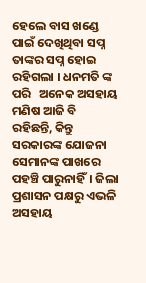ହେଲେ ବାସ ଖଣ୍ଡେ ପାଇଁ ଦେଖିଥିବା ସପ୍ନ ତାଙ୍କର ସପ୍ନ ହୋଇ ରହିଗଲା । ଧନମତି ଙ୍କ ପରି   ଅନେକ ଅସହାୟ ମଣିଷ ଆଜି ବି  ରହିଛନ୍ତି, କିନ୍ତୁ ସରକାରଙ୍କ ଯୋଜନା  ସେମାନଙ୍କ ପାଖରେ ପହଞ୍ଚି ପାରୁନାହିଁ। ଜିଲା ପ୍ରଶାସନ ପକ୍ଷରୁ ଏଭଳି ଅସହାୟ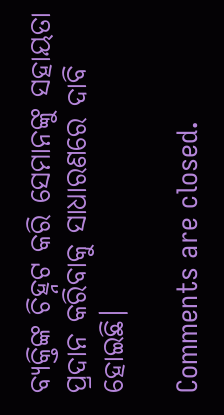ବ୍ୟକ୍ତିଙ୍କ ଚିହ୍ନଟ କରି ସେମାନଙ୍କୁ ସହାୟତା ପ୍ରଦାନ କରିବାକୁ ସାଧାରଣରେ ଦାବି ହୋଇଛି।

Comments are closed.